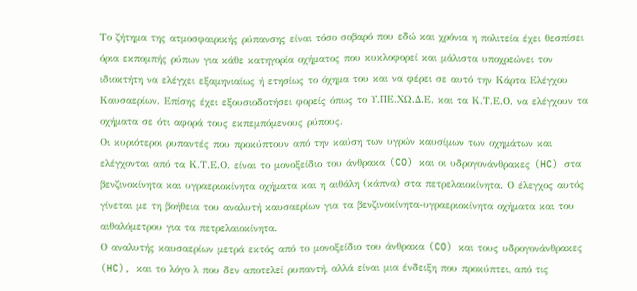Το ζήτημα της ατμοσφαιρικής ρύπανσης είναι τόσο σοβαρό που εδώ και χρόνια η πολιτεία έχει θεσπίσει όρια εκπομπής ρύπων για κάθε κατηγορία οχήματος που κυκλοφορεί και μάλιστα υποχρεώνει τον ιδιοκτήτη να ελέγχει εξαμηνιαίως ή ετησίως το όχημα του και να φέρει σε αυτό την Κάρτα Ελέγχου Καυσαερίων. Επίσης έχει εξουσιοδοτήσει φορείς όπως το Υ.ΠΕ.ΧΩ.Δ.Ε. και τα Κ.Τ.Ε.Ο. να ελέγχουν τα οχήματα σε ότι αφορά τους εκπεμπόμενους ρύπους.
Οι κυριότεροι ρυπαντές που προκύπτουν από την καύση των υγρών καυσίμων των οχημάτων και ελέγχονται από τα Κ.Τ.Ε.Ο. είναι το μονοξείδιο του άνθρακα (CO) και οι υδρογονάνθρακες (HC) στα βενζινοκίνητα και υγραεριοκίνητα οχήματα και η αιθάλη (κάπνα) στα πετρελαιοκίνητα. Ο έλεγχος αυτός γίνεται με τη βοήθεια του αναλυτή καυσαερίων για τα βενζινοκίνητα-υγραεριοκίνητα οχήματα και του αιθαλόμετρου για τα πετρελαιοκίνητα.
Ο αναλυτής καυσαερίων μετρά εκτός από το μονοξείδιο του άνθρακα (CO) και τους υδρογονάνθρακες (HC), και το λόγο λ που δεν αποτελεί ρυπαντή, αλλά είναι μια ένδειξη που προκύπτει, από τις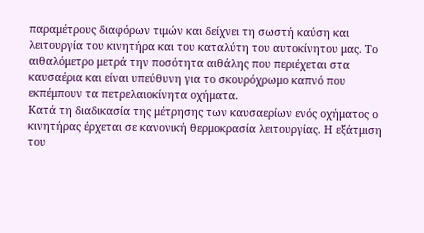παραμέτρους διαφόρων τιμών και δείχνει τη σωστή καύση και λειτουργία του κινητήρα και του καταλύτη του αυτοκίνητου μας. Το αιθαλόμετρο μετρά την ποσότητα αιθάλης που περιέχεται στα καυσαέρια και είναι υπεύθυνη για το σκουρόχρωμο καπνό που εκπέμπουν τα πετρελαιοκίνητα οχήματα.
Κατά τη διαδικασία της μέτρησης των καυσαερίων ενός οχήματος ο κινητήρας έρχεται σε κανονική θερμοκρασία λειτουργίας. Η εξάτμιση του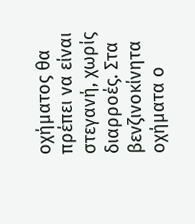οχήματος θα πρέπει να είναι στεγανή, χωρίς διαρροές. Στα βενζινοκίνητα οχήματα ο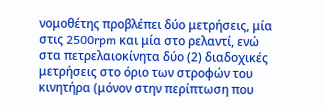νομοθέτης προβλέπει δύο μετρήσεις, μία στις 2500rpm και μία στο ρελαντί, ενώ στα πετρελαιοκίνητα δύο (2) διαδοχικές μετρήσεις στο όριο των στροφών του κινητήρα (μόνον στην περίπτωση που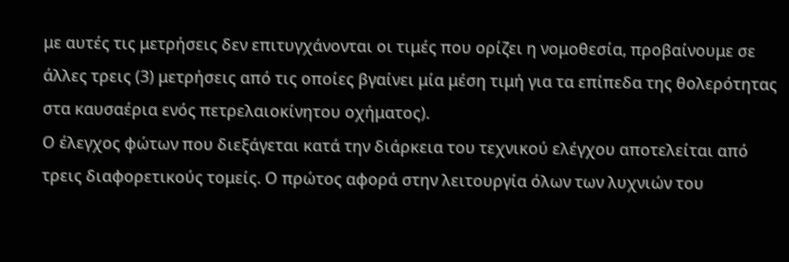με αυτές τις μετρήσεις δεν επιτυγχάνονται οι τιμές που ορίζει η νομοθεσία, προβαίνουμε σε άλλες τρεις (3) μετρήσεις από τις οποίες βγαίνει μία μέση τιμή για τα επίπεδα της θολερότητας στα καυσαέρια ενός πετρελαιοκίνητου οχήματος).
Ο έλεγχος φώτων που διεξάγεται κατά την διάρκεια του τεχνικού ελέγχου αποτελείται από τρεις διαφορετικούς τομείς. Ο πρώτος αφορά στην λειτουργία όλων των λυχνιών του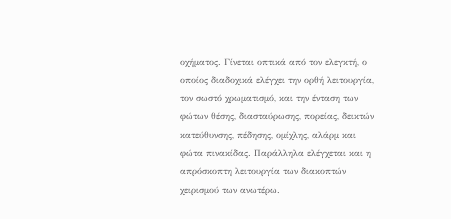οχήματος. Γίνεται οπτικά από τον ελεγκτή, ο οποίος διαδοχικά ελέγχει την ορθή λειτουργία, τον σωστό χρωματισμό, και την ένταση των φώτων θέσης, διασταύρωσης, πορείας, δεικτών κατεύθυνσης, πέδησης, ομίχλης, αλάρμ και φώτα πινακίδας. Παράλληλα ελέγχεται και η απρόσκοπτη λειτουργία των διακοπτών χειρισμού των ανωτέρω.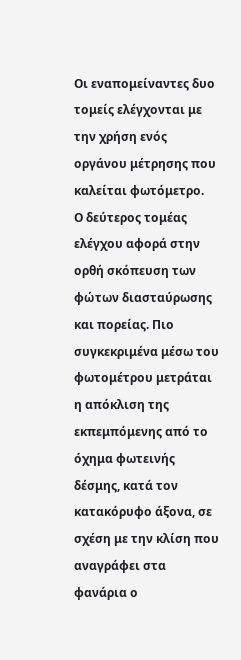Οι εναπομείναντες δυο τομείς ελέγχονται με την χρήση ενός οργάνου μέτρησης που καλείται φωτόμετρο.
Ο δεύτερος τομέας ελέγχου αφορά στην ορθή σκόπευση των φώτων διασταύρωσης και πορείας. Πιο συγκεκριμένα μέσω του φωτομέτρου μετράται η απόκλιση της εκπεμπόμενης από το όχημα φωτεινής δέσμης, κατά τον κατακόρυφο άξονα, σε σχέση με την κλίση που αναγράφει στα φανάρια ο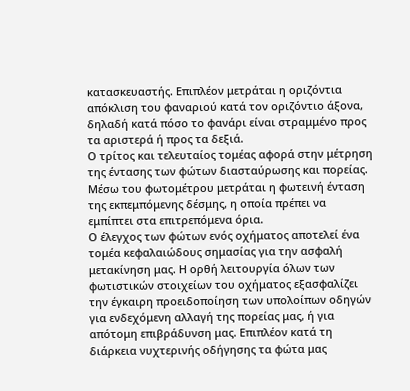κατασκευαστής. Επιπλέον μετράται η οριζόντια απόκλιση του φαναριού κατά τον οριζόντιο άξονα, δηλαδή κατά πόσο το φανάρι είναι στραμμένο προς τα αριστερά ή προς τα δεξιά.
Ο τρίτος και τελευταίος τομέας αφορά στην μέτρηση της έντασης των φώτων διασταύρωσης και πορείας. Μέσω του φωτομέτρου μετράται η φωτεινή ένταση της εκπεμπόμενης δέσμης, η οποία πρέπει να εμπίπτει στα επιτρεπόμενα όρια.
Ο έλεγχος των φώτων ενός οχήματος αποτελεί ένα τομέα κεφαλαιώδους σημασίας για την ασφαλή μετακίνηση μας. Η ορθή λειτουργία όλων των φωτιστικών στοιχείων του οχήματος εξασφαλίζει την έγκαιρη προειδοποίηση των υπολοίπων οδηγών για ενδεχόμενη αλλαγή της πορείας μας, ή για απότομη επιβράδυνση μας. Επιπλέον κατά τη διάρκεια νυχτερινής οδήγησης τα φώτα μας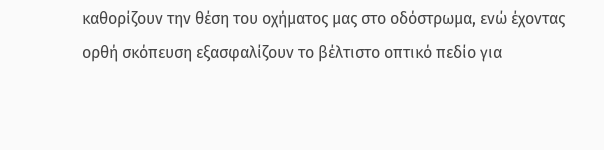καθορίζουν την θέση του οχήματος μας στο οδόστρωμα, ενώ έχοντας ορθή σκόπευση εξασφαλίζουν το βέλτιστο οπτικό πεδίο για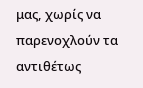μας, χωρίς να παρενοχλούν τα αντιθέτως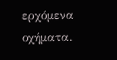ερχόμενα οχήματα.